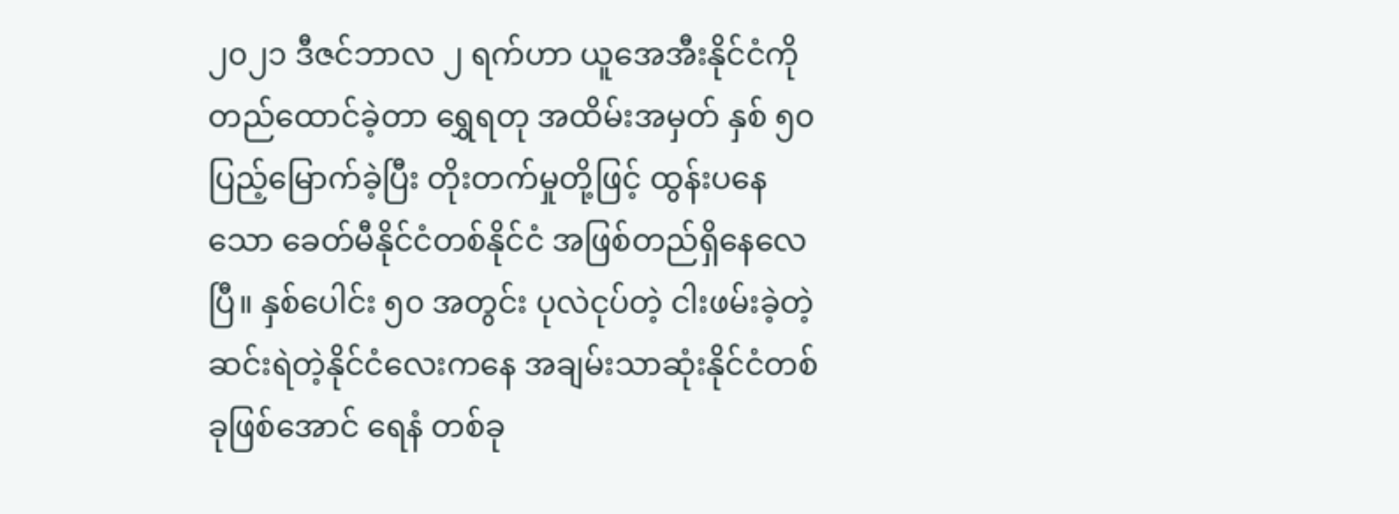၂၀၂၁ ဒီဇင်ဘာလ ၂ ရက်ဟာ ယူအေအီးနိုင်ငံကိုတည်ထောင်ခဲ့တာ ရွှေရတု အထိမ်းအမှတ် နှစ် ၅၀ ပြည့်မြောက်ခဲ့ပြီး တိုးတက်မှုတို့ဖြင့် ထွန်းပနေသော ခေတ်မီနိုင်ငံတစ်နိုင်ငံ အဖြစ်တည်ရှိနေလေပြီ။ နှစ်ပေါင်း ၅၀ အတွင်း ပုလဲငုပ်တဲ့ ငါးဖမ်းခဲ့တဲ့ ဆင်းရဲတဲ့နိုင်ငံလေးကနေ အချမ်းသာဆုံးနိုင်ငံတစ်ခုဖြစ်အောင် ရေနံ တစ်ခု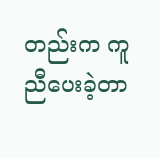တည်းက ကူညီပေးခဲ့တာ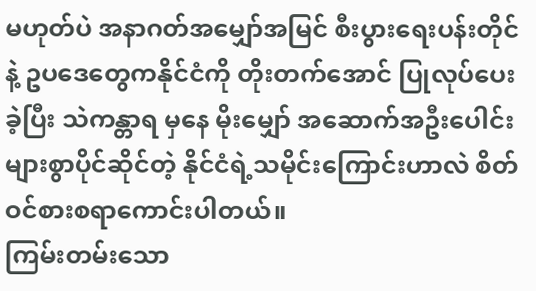မဟုတ်ပဲ အနာဂတ်အမျှော်အမြင် စီးပွားရေးပန်းတိုင်နဲ့ ဥပဒေတွေကနိုင်ငံကို တိုးတက်အောင် ပြုလုပ်ပေးခဲ့ပြီး သဲကန္တာရ မှနေ မိုးမျှော် အဆောက်အဦးပေါင်းများစွာပိုင်ဆိုင်တဲ့ နိုင်ငံရဲ့သမိုင်းကြောင်းဟာလဲ စိတ်ဝင်စားစရာကောင်းပါတယ်။
ကြမ်းတမ်းသော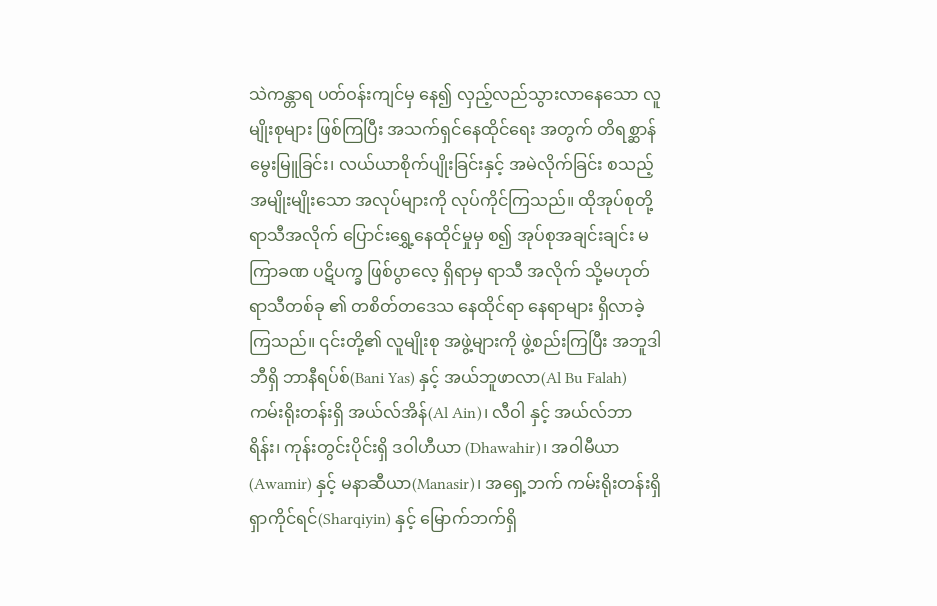သဲကန္တာရ ပတ်ဝန်းကျင်မှ နေ၍ လှည့်လည်သွားလာနေသော လူမျိုးစုများ ဖြစ်ကြပြီး အသက်ရှင်နေထိုင်ရေး အတွက် တိရစ္ဆာန် မွေးမြူခြင်း၊ လယ်ယာစိုက်ပျိုးခြင်းနှင့် အမဲလိုက်ခြင်း စသည့် အမျိုးမျိုးသော အလုပ်များကို လုပ်ကိုင်ကြသည်။ ထိုအုပ်စုတို့ ရာသီအလိုက် ပြောင်းရွှေ့နေထိုင်မှုမှ စ၍ အုပ်စုအချင်းချင်း မကြာခဏ ပဋိပက္ခ ဖြစ်ပွာလေ့ ရှိရာမှ ရာသီ အလိုက် သို့မဟုတ် ရာသီတစ်ခု ၏ တစိတ်တဒေသ နေထိုင်ရာ နေရာများ ရှိလာခဲ့ကြသည်။ ၎င်းတို့၏ လူမျိုးစု အဖွဲ့များကို ဖွဲ့စည်းကြပြီး အဘူဒါဘီရှိ ဘာနီရပ်စ်(Bani Yas) နှင့် အယ်ဘူဖာလာ(Al Bu Falah) ကမ်းရိုးတန်းရှိ အယ်လ်အိန်(Al Ain)၊ လီဝါ နှင့် အယ်လ်ဘာရိန်း၊ ကုန်းတွင်းပိုင်းရှိ ဒဝါဟီယာ (Dhawahir)၊ အဝါမီယာ(Awamir) နှင့် မနာဆီယာ(Manasir)၊ အရှေ့ဘက် ကမ်းရိုးတန်းရှိ ရှာကိုင်ရင်(Sharqiyin) နှင့် မြောက်ဘက်ရှိ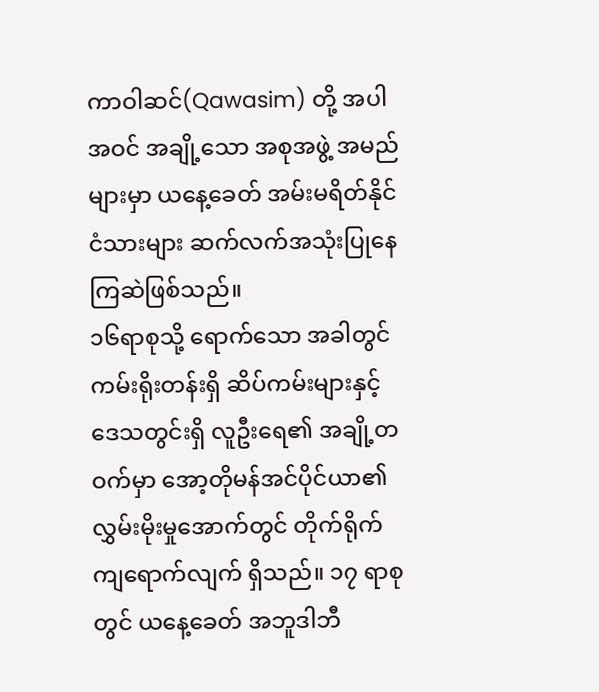ကာဝါဆင်(Qawasim) တို့ အပါအဝင် အချို့သော အစုအဖွဲ့ အမည်များမှာ ယနေ့ခေတ် အမ်းမရိတ်နိုင်ငံသားများ ဆက်လက်အသုံးပြုနေကြဆဲဖြစ်သည်။
၁၆ရာစုသို့ ရောက်သော အခါတွင် ကမ်းရိုးတန်းရှိ ဆိပ်ကမ်းများနှင့် ဒေသတွင်းရှိ လူဦးရေ၏ အချို့တဝက်မှာ အော့တိုမန်အင်ပိုင်ယာ၏ လွှမ်းမိုးမှုအောက်တွင် တိုက်ရိုက် ကျရောက်လျက် ရှိသည်။ ၁၇ ရာစုတွင် ယနေ့ခေတ် အဘူဒါဘီ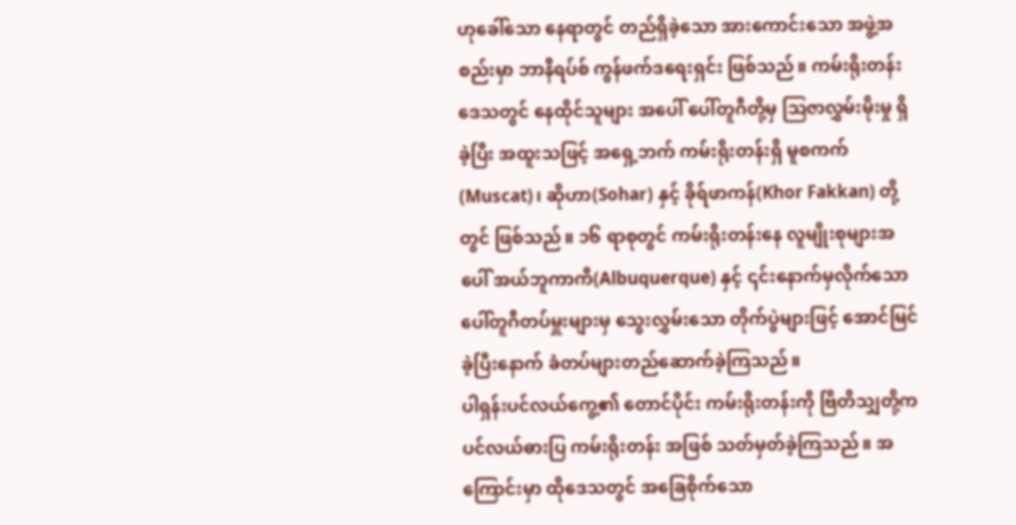ဟုခေါ်သော နေရာတွင် တည်ရှိခဲ့သော အားကောင်းသော အဖွဲ့အစည်းမှာ ဘာနီရပ်စ် ကွန်ဖက်ဒရေးရှင်း ဖြစ်သည်။ ကမ်းရိုးတန်းဒေသတွင် နေထိုင်သူများ အပေါ် ပေါ်တူဂီတို့မှ ဩဇာလွှမ်းမိုးမှု ရှိခဲ့ပြီး အထူးသဖြင့် အရှေ့ဘက် ကမ်းရိုးတန်းရှိ မူစကက်(Muscat)၊ ဆိုဟာ(Sohar) နှင့် ခိုရ်ဖာကန်(Khor Fakkan) တို့တွင် ဖြစ်သည်။ ၁၆ ရာစုတွင် ကမ်းရိုးတန်းနေ လူမျိုးစုများအပေါ် အယ်ဘူကာကီ(Albuquerque) နှင့် ၎င်းနောက်မှလိုက်သော ပေါ်တူဂီတပ်မှူးများမှ သွေးလွှမ်းသော တိုက်ပွဲများဖြင့် အောင်မြင်ခဲ့ပြီးနောက် ခံတပ်များတည်ဆောက်ခဲ့ကြသည်။
ပါရှန်းပင်လယ်ကွေ့၏ တောင်ပိုင်း ကမ်းရိုးတန်းကို ဗြိတိသျှတို့က ပင်လယ်ဓားပြ ကမ်းရိုးတန်း အဖြစ် သတ်မှတ်ခဲ့ကြသည်။ အကြောင်းမှာ ထိုဒေသတွင် အခြေစိုက်သော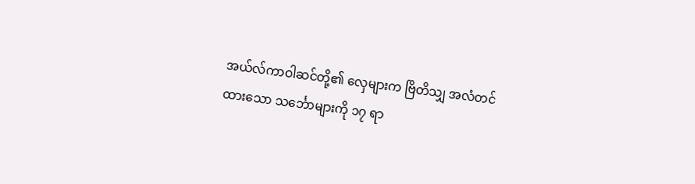အယ်လ်ကာဝါဆင်တို့၏ လှေများက ဗြိတိသျှ အလံတင်ထားသော သင်္ဘောများကို ၁၇ ရာ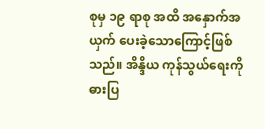စုမှ ၁၉ ရာစု အထိ အနှောက်အယှက် ပေးခဲ့သောကြောင့်ဖြစ်သည်။ အိန္ဒိယ ကုန်သွယ်ရေးကို ဓားပြ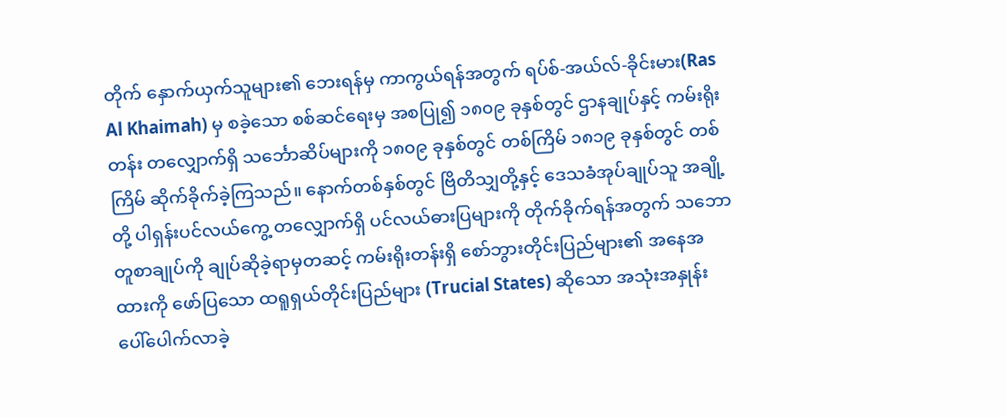တိုက် နှောက်ယှက်သူများ၏ ဘေးရန်မှ ကာကွယ်ရန်အတွက် ရပ်စ်-အယ်လ်-ခိုင်းမား(Ras Al Khaimah) မှ စခဲ့သော စစ်ဆင်ရေးမှ အစပြု၍ ၁၈၀၉ ခုနှစ်တွင် ဌာနချုပ်နှင့် ကမ်းရိုးတန်း တလျှောက်ရှိ သင်္ဘောဆိပ်များကို ၁၈၀၉ ခုနှစ်တွင် တစ်ကြိမ် ၁၈၁၉ ခုနှစ်တွင် တစ်ကြိမ် ဆိုက်ခိုက်ခဲ့ကြသည်။ နောက်တစ်နှစ်တွင် ဗြိတိသျှတို့နှင့် ဒေသခံအုပ်ချုပ်သူ အချို့တို့ ပါရှန်းပင်လယ်ကွေ့ တလျှောက်ရှိ ပင်လယ်ဓားပြများကို တိုက်ခိုက်ရန်အတွက် သဘောတူစာချုပ်ကို ချုပ်ဆိုခဲ့ရာမှတဆင့် ကမ်းရိုးတန်းရှိ စော်ဘွားတိုင်းပြည်များ၏ အနေအထားကို ဖော်ပြသော ထရူရှယ်တိုင်းပြည်များ (Trucial States) ဆိုသော အသုံးအနှုန်း ပေါ်ပေါက်လာခဲ့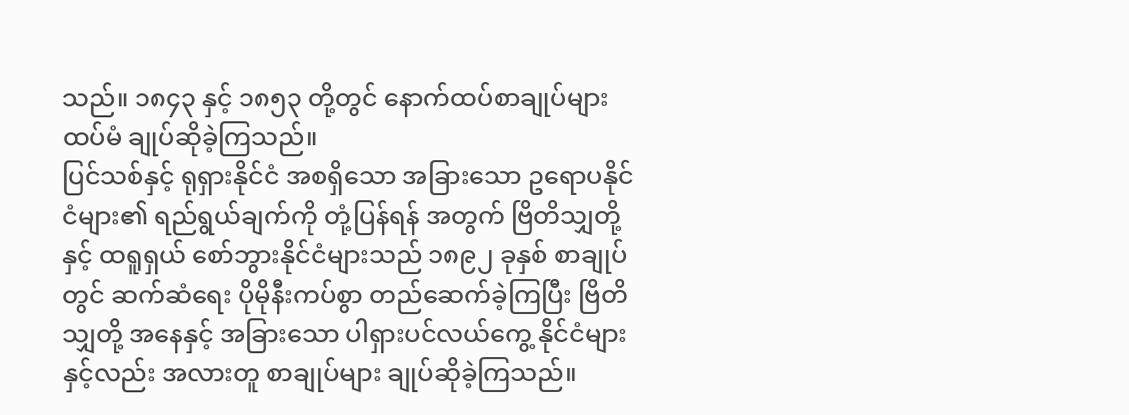သည်။ ၁၈၄၃ နှင့် ၁၈၅၃ တို့တွင် နောက်ထပ်စာချုပ်များ ထပ်မံ ချုပ်ဆိုခဲ့ကြသည်။
ပြင်သစ်နှင့် ရုရှားနိုင်ငံ အစရှိသော အခြားသော ဥရောပနိုင်ငံများ၏ ရည်ရွယ်ချက်ကို တုံ့ပြန်ရန် အတွက် ဗြိတိသျှတို့နှင့် ထရူရှယ် စော်ဘွားနိုင်ငံများသည် ၁၈၉၂ ခုနှစ် စာချုပ်တွင် ဆက်ဆံရေး ပိုမိုနီးကပ်စွာ တည်ဆေက်ခဲ့ကြပြီး ဗြိတိသျှတို့ အနေနှင့် အခြားသော ပါရှားပင်လယ်ကွေ့ နိုင်ငံများနှင့်လည်း အလားတူ စာချုပ်များ ချုပ်ဆိုခဲ့ကြသည်။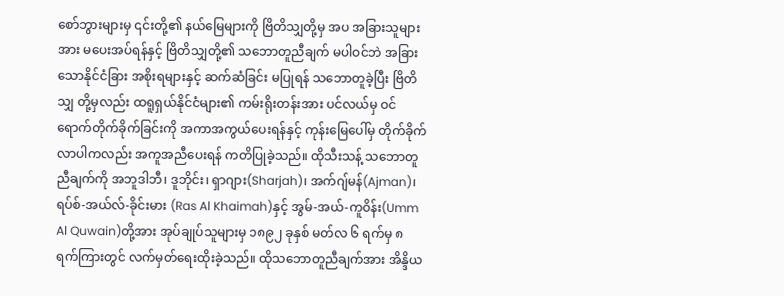စော်ဘွားများမှ ၎င်းတို့၏ နယ်မြေများကို ဗြိတိသျှတို့မှ အပ အခြားသူများအား မပေးအပ်ရန်နှင့် ဗြိတိသျှတို့၏ သဘောတူညီချက် မပါဝင်ဘဲ အခြားသောနိုင်ငံခြား အစိုးရများနှင့် ဆက်ဆံခြင်း မပြုရန် သဘောတူခဲ့ပြီး ဗြိတိသျှ တို့မှလည်း ထရူရှယ်နိုင်ငံများ၏ ကမ်းရိုးတန်းအား ပင်လယ်မှ ဝင်ရောက်တိုက်ခိုက်ခြင်းကို အကာအကွယ်ပေးရန်နှင့် ကုန်းမြေပေါ်မှ တိုက်ခိုက်လာပါကလည်း အကူအညီပေးရန် ကတိပြုခဲ့သည်။ ထိုသီးသန့် သဘောတူညီချက်ကို အဘူဒါဘီ၊ ဒူဘိုင်း၊ ရှာဂျား(Sharjah)၊ အက်ဂျ်မန်(Ajman)၊ ရပ်စ်-အယ်လ်-ခိုင်းမား (Ras Al Khaimah)နှင့် အွမ်-အယ်-ကူဝိန်း(Umm Al Quwain)တို့အား အုပ်ချုပ်သူများမှ ၁၈၉၂ ခုနှစ် မတ်လ ၆ ရက်မှ ၈ ရက်ကြားတွင် လက်မှတ်ရေးထိုးခဲ့သည်။ ထိုသဘောတူညီချက်အား အိန္ဒိယ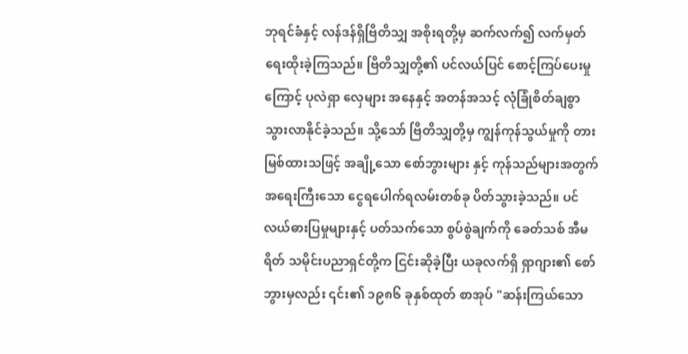ဘုရင်ခံနှင့် လန်ဒန်ရှိဗြိတိသျှ အစိုးရတို့မှ ဆက်လက်၍ လက်မှတ်ရေးထိုးခဲ့ကြသည်။ ဗြိတိသျှတို့၏ ပင်လယ်ပြင် စောင့်ကြပ်ပေးမှုကြောင့် ပုလဲရှာ လှေများ အနေနှင့် အတန်အသင့် လုံခြုံစိတ်ချစွာ သွားလာနိုင်ခဲ့သည်။ သို့သော် ဗြိတိသျှတို့မှ ကျွန်ကုန်သွယ်မှုကို တားမြစ်ထားသဖြင့် အချို့သော စော်ဘွားများ နှင့် ကုန်သည်များအတွက် အရေးကြီးသော ငွေရပေါက်ရလမ်းတစ်ခု ပိတ်သွားခဲ့သည်။ ပင်လယ်ဓားပြမှုများနှင့် ပတ်သက်သော စွပ်စွဲချက်ကို ခေတ်သစ် အီမရိတ် သမိုင်းပညာရှင်တို့က ငြင်းဆိုခဲ့ပြီး ယခုလက်ရှိ ရှာဂျား၏ စော်ဘွားမှလည်း ၎င်း၏ ၁၉၈၆ ခုနှစ်ထုတ် စာအုပ် "ဆန်းကြယ်သော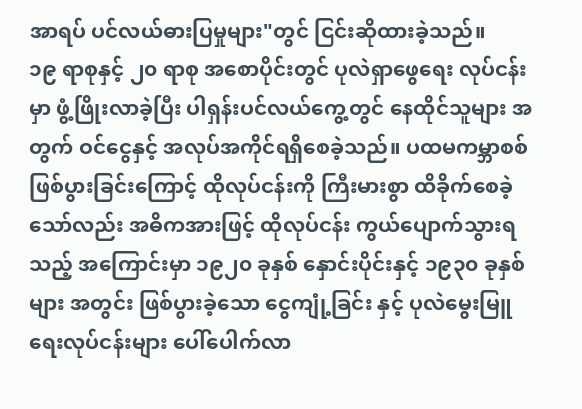အာရပ် ပင်လယ်ဓားပြမှုများ"တွင် ငြင်းဆိုထားခဲ့သည်။
၁၉ ရာစုနှင့် ၂၀ ရာစု အစောပိုင်းတွင် ပုလဲရှာဖွေရေး လုပ်ငန်းမှာ ဖွံ့ဖြိုးလာခဲ့ပြီး ပါရှန်းပင်လယ်ကွေ့တွင် နေထိုင်သူများ အတွက် ဝင်ငွေနှင့် အလုပ်အကိုင်ရရှိစေခဲ့သည်။ ပထမကမ္ဘာစစ် ဖြစ်ပွားခြင်းကြောင့် ထိုလုပ်ငန်းကို ကြီးမားစွာ ထိခိုက်စေခဲ့သော်လည်း အဓိကအားဖြင့် ထိုလုပ်ငန်း ကွယ်ပျောက်သွားရသည့် အကြောင်းမှာ ၁၉၂၀ ခုနှစ် နှောင်းပိုင်းနှင့် ၁၉၃၀ ခုနှစ်များ အတွင်း ဖြစ်ပွားခဲ့သော ငွေကျုံ့ခြင်း နှင့် ပုလဲမွေးမြူရေးလုပ်ငန်းများ ပေါ်ပေါက်လာ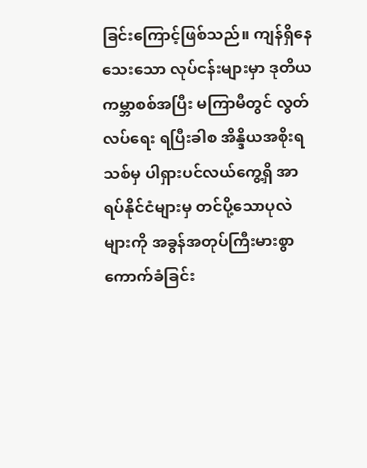ခြင်းကြောင့်ဖြစ်သည်။ ကျန်ရှိနေသေးသော လုပ်ငန်းများမှာ ဒုတိယကမ္ဘာစစ်အပြီး မကြာမီတွင် လွတ်လပ်ရေး ရပြီးခါစ အိန္ဒိယအစိုးရသစ်မှ ပါရှားပင်လယ်ကွေ့ရှိ အာရပ်နိုင်ငံများမှ တင်ပို့သောပုလဲများကို အခွန်အတုပ်ကြီးမားစွာ ကောက်ခံခြင်း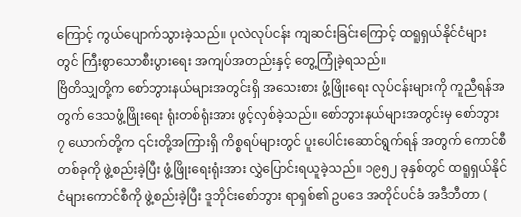ကြောင့် ကွယ်ပျောက်သွားခဲ့သည်။ ပုလဲလုပ်ငန်း ကျဆင်းခြင်းကြောင့် ထရူရှယ်နိုင်ငံများတွင် ကြီးစွာသောစီးပွားရေး အကျပ်အတည်းနှင့် တွေ့ကြုံခဲ့ရသည်။
ဗြိတိသျှတို့က စော်ဘွားနယ်များအတွင်းရှိ အသေးစား ဖွံ့ဖြိုးရေး လုပ်ငန်းများကို ကူညီရန်အတွက် ဒေသဖွံ့ဖြိုးရေး ရုံးတစ်ရုံးအား ဖွင့်လှစ်ခဲ့သည်။ စော်ဘွားနယ်များအတွင်းမှ စော်ဘွား ၇ ယောက်တို့က ၎င်းတို့အကြားရှိ ကိစ္စရပ်များတွင် ပူးပေါင်းဆောင်ရွက်ရန် အတွက် ကောင်စီတစ်ခုကို ဖွဲ့စည်းခဲ့ပြီး ဖွံ့ဖြိုးရေးရုံးအား လွှဲပြောင်းရယူခဲ့သည်။ ၁၉၅၂ ခုနှစ်တွင် ထရူရှယ်နိုင်ငံများကောင်စီကို ဖွဲ့စည်းခဲ့ပြီး ဒူဘိုင်းစော်ဘွား ရာရှစ်၏ ဥပဒေ အတိုင်ပင်ခံ အဒီဘီတာ (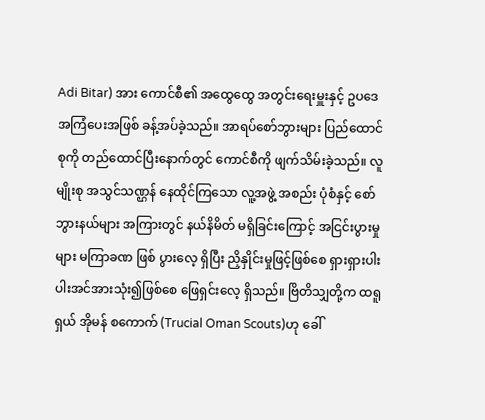Adi Bitar) အား ကောင်စီ၏ အထွေထွေ အတွင်းရေးမှူးနှင့် ဥပဒေအကြံပေးအဖြစ် ခန့်အပ်ခဲ့သည်။ အာရပ်စော်ဘွားများ ပြည်ထောင်စုကို တည်ထောင်ပြီးနောက်တွင် ကောင်စီကို ဖျက်သိမ်းခဲ့သည်။ လူမျိုးစု အသွင်သဏ္ဌန် နေထိုင်ကြသော လူ့အဖွဲ့ အစည်း ပုံစံနှင့် စော်ဘွားနယ်များ အကြားတွင် နယ်နိမိတ် မရှိခြင်းကြောင့် အငြင်းပွားမှုများ မကြာခဏ ဖြစ် ပွားလေ့ ရှိပြီး ညှိနှိုင်းမှုဖြင့်ဖြစ်စေ ရှားရှားပါးပါးအင်အားသုံး၍ဖြစ်စေ ဖြေရှင်းလေ့ ရှိသည်။ ဗြိတိသျှတို့က ထရူရှယ် အိုမန် စကောက် (Trucial Oman Scouts)ဟု ခေါ်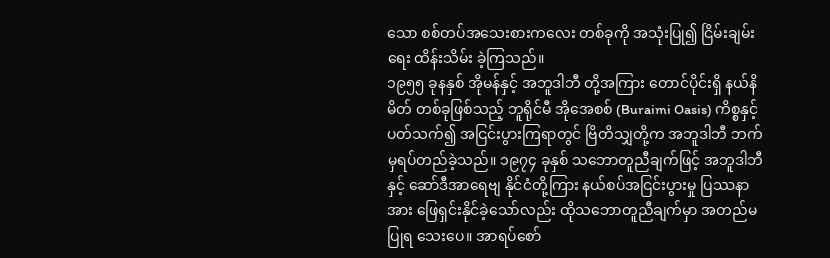သော စစ်တပ်အသေးစားကလေး တစ်ခုကို အသုံးပြု၍ ငြိမ်းချမ်းရေး ထိန်းသိမ်း ခဲ့ကြသည်။
၁၉၅၅ ခုနနှစ် အိုမန်နှင့် အဘူဒါဘီ တို့အကြား တောင်ပိုင်းရှိ နယ်နိမိတ် တစ်ခုဖြစ်သည့် ဘူရိုင်မီ အိုအေစစ် (Buraimi Oasis) ကိစ္စနှင့် ပတ်သက်၍ အငြင်းပွားကြရာတွင် ဗြိတိသျှတို့က အဘူဒါဘီ ဘက်မှရပ်တည်ခဲ့သည်။ ၁၉၇၄ ခုနှစ် သဘောတူညီချက်ဖြင့် အဘူဒါဘီ နှင့် ဆော်ဒီအာရေဗျ နိုင်ငံတို့ကြား နယ်စပ်အငြင်းပွားမှု ပြဿနာအား ဖြေရှင်းနိုင်ခဲ့သော်လည်း ထိုသဘောတူညီချက်မှာ အတည်မပြုရ သေးပေ။ အာရပ်စော်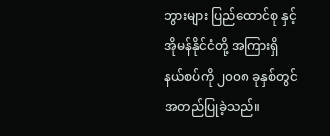ဘွားများ ပြည်ထောင်စု နှင့် အိုမန်နိုင်ငံတို့ အကြားရှိ နယ်စပ်ကို ၂၀၀၈ ခုနှစ်တွင် အတည်ပြုခဲ့သည်။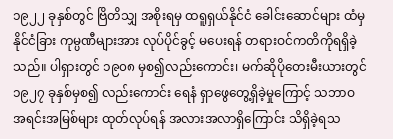၁၉၂၂ ခုနှစ်တွင် ဗြိတိသျှ အစိုးရမှ ထရူရှယ်နိုင်ငံ ခေါင်းဆောင်များ ထံမှ နိုင်ငံခြား ကုမ္ပဏီများအား လုပ်ပိုင်ခွင့် မပေးရန် တရားဝင်ကတိကိုရရှိခဲ့သည်။ ပါရှားတွင် ၁၉၀၈ မှစ၍လည်းကောင်း၊ မက်ဆိုပိုတေးမီးယားတွင် ၁၉၂၇ ခုနှစ်မှစ၍ လည်းကောင်း ရေနံ ရှာဖွေတွေ့ရှိခဲ့မှုကြောင့် သဘာဝအရင်းအမြစ်များ ထုတ်လုပ်ရန် အလားအလာရှိကြောင်း သိရှိခဲ့ရသ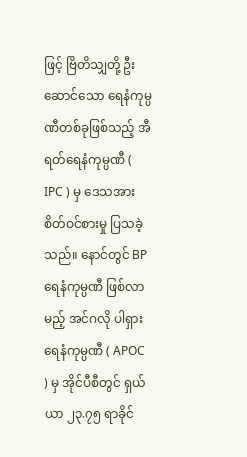ဖြင့် ဗြိတိသျှတို့ ဦးဆောင်သော ရေနံကုမ္ပဏီတစ်ခုဖြစ်သည့် အီရတ်ရေနံကုမ္ပဏီ ( IPC ) မှ ဒေသအား စိတ်ဝင်စားမှု ပြသခဲ့သည်။ နောင်တွင် BP ရေနံကုမ္ပဏီ ဖြစ်လာမည့် အင်ဂလို ပါရှား ရေနံကုမ္ပဏီ ( APOC ) မှ အိုင်ပီစီတွင် ရှယ်ယာ ၂၃.၇၅ ရာခိုင်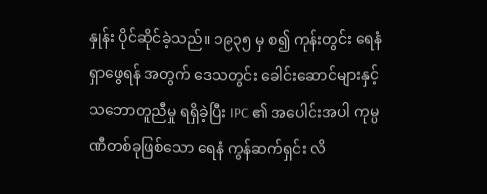နှုန်း ပိုင်ဆိုင်ခဲ့သည်။ ၁၉၃၅ မှ စ၍ ကုန်းတွင်း ရေနံ ရှာဖွေရန် အတွက် ဒေသတွင်း ခေါင်းဆောင်များနှင့် သဘောတူညီမှု ရရှိခဲ့ပြီး IPC ၏ အပေါင်းအပါ ကုမ္ပဏီတစ်ခုဖြစ်သော ရေနံ ကွန်ဆက်ရှင်း လိ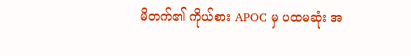မိတက်၏ ကိုယ်စား APOC မှ ပထမဆုံး အ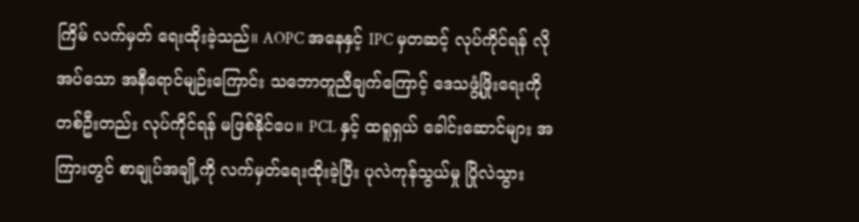ကြိမ် လက်မှတ် ရေးထိုးခဲ့သည်။ AOPC အနေနှင့် IPC မှတဆင့် လုပ်ကိုင်ရန် လိုအပ်သော အနီရောင်မျဉ်းကြောင်း သဘောတူညီချက်ကြောင့် ဒေသဖွံ့ဖြိုးရေးကို တစ်ဦးတည်း လုပ်ကိုင်ရန် မဖြစ်နိုင်ပေ။ PCL နှင့် ထရူရှယ် ခေါင်းဆောင်များ အကြားတွင် စာချုပ်အချို့ကို လက်မှတ်ရေးထိုးခဲ့ပြီး ပုလဲကုန်သွယ်မှု ပြိုလဲသွား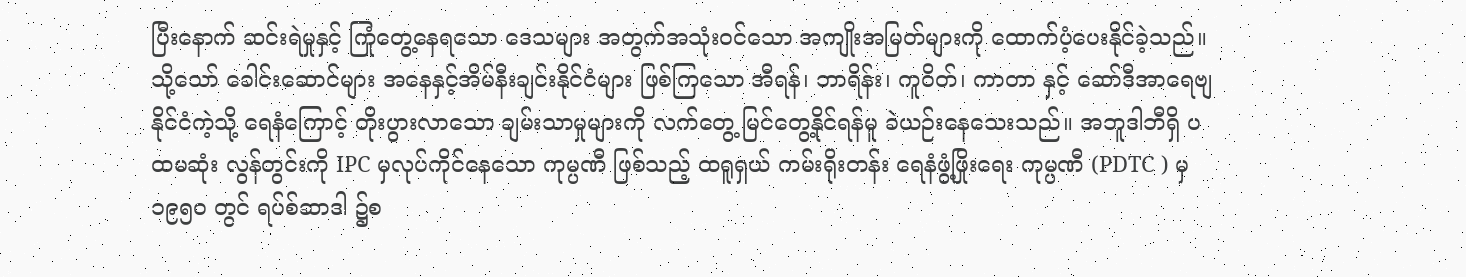ပြီးနောက် ဆင်းရဲမှုနှင့် ကြုံတွေ့နေရသော ဒေသများ အတွက်အသုံးဝင်သော အကျိုးအမြတ်များကို ထောက်ပံ့ပေးနိုင်ခဲ့သည်။ သို့သော် ခေါင်းဆောင်များ အနေနှင့်အိမ်နီးချင်းနိုင်ငံများ ဖြစ်ကြသော အီရန်၊ ဘာရိန်း၊ ကူဝိတ်၊ ကာတာ နှင့် ဆော်ဒီအာရေဗျနိုင်ငံကဲ့သို့ ရေနံကြောင့် တိုးပွားလာသော ချမ်းသာမှုများကို လက်တွေ့ မြင်တွေ့နိုင်ရန်မူ ခဲယဉ်းနေသေးသည်။ အဘူဒါဘီရှိ ပထမဆုံး လွန်တွင်းကို IPC မှလုပ်ကိုင်နေသော ကုမ္ပဏီ ဖြစ်သည့် ထရူရှယ် ကမ်းရိုးတန်း ရေနံဖွံ့ဖြိုးရေး ကုမ္ပဏီ (PDTC ) မှ ၁၉၅၀ တွင် ရပ်စ်ဆာဒါ ၌စ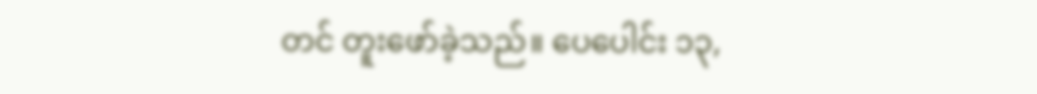တင် တူးဖော်ခဲ့သည်။ ပေပေါင်း ၁၃,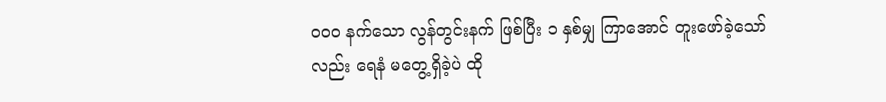၀၀၀ နက်သော လွန်တွင်းနက် ဖြစ်ပြီး ၁ နှစ်မျှ ကြာအောင် တူးဖော်ခဲ့သော်လည်း ရေနံ မတွေ့ရှိခဲ့ပဲ ထို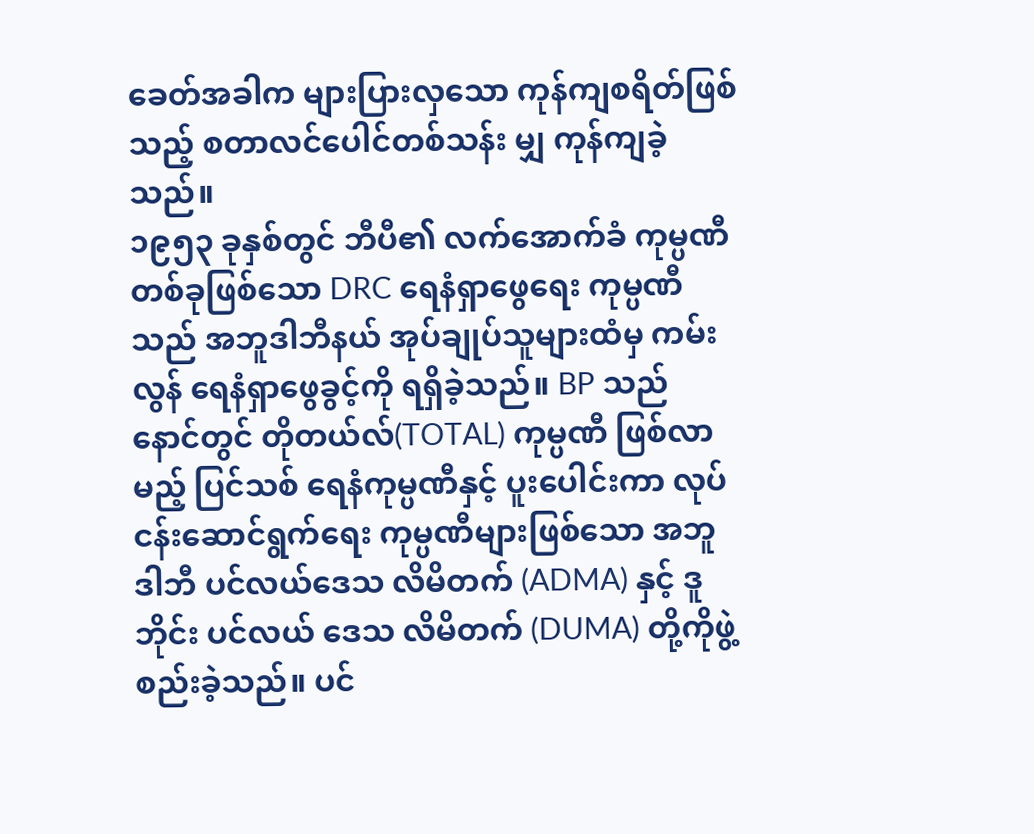ခေတ်အခါက များပြားလှသော ကုန်ကျစရိတ်ဖြစ်သည့် စတာလင်ပေါင်တစ်သန်း မျှ ကုန်ကျခဲ့သည်။
၁၉၅၃ ခုနှစ်တွင် ဘီပီ၏ လက်အောက်ခံ ကုမ္ပဏီတစ်ခုဖြစ်သော DRC ရေနံရှာဖွေရေး ကုမ္ပဏီသည် အဘူဒါဘီနယ် အုပ်ချုပ်သူများထံမှ ကမ်းလွန် ရေနံရှာဖွေခွင့်ကို ရရှိခဲ့သည်။ BP သည် နောင်တွင် တိုတယ်လ်(TOTAL) ကုမ္ပဏီ ဖြစ်လာမည့် ပြင်သစ် ရေနံကုမ္ပဏီနှင့် ပူးပေါင်းကာ လုပ်ငန်းဆောင်ရွက်ရေး ကုမ္ပဏီများဖြစ်သော အဘူဒါဘီ ပင်လယ်ဒေသ လိမိတက် (ADMA) နှင့် ဒူဘိုင်း ပင်လယ် ဒေသ လိမိတက် (DUMA) တို့ကိုဖွဲ့စည်းခဲ့သည်။ ပင်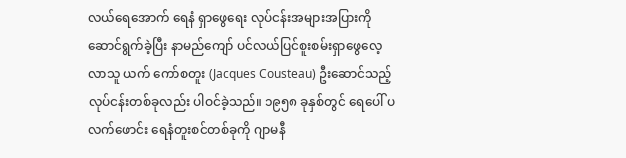လယ်ရေအောက် ရေနံ ရှာဖွေရေး လုပ်ငန်းအများအပြားကို ဆောင်ရွက်ခဲ့ပြီး နာမည်ကျော် ပင်လယ်ပြင်စူးစမ်းရှာဖွေလေ့လာသူ ယက် ကော်စတူး (Jacques Cousteau) ဦးဆောင်သည့် လုပ်ငန်းတစ်ခုလည်း ပါဝင်ခဲ့သည်။ ၁၉၅၈ ခုနှစ်တွင် ရေပေါ် ပလက်ဖောင်း ရေနံတူးစင်တစ်ခုကို ဂျာမနီ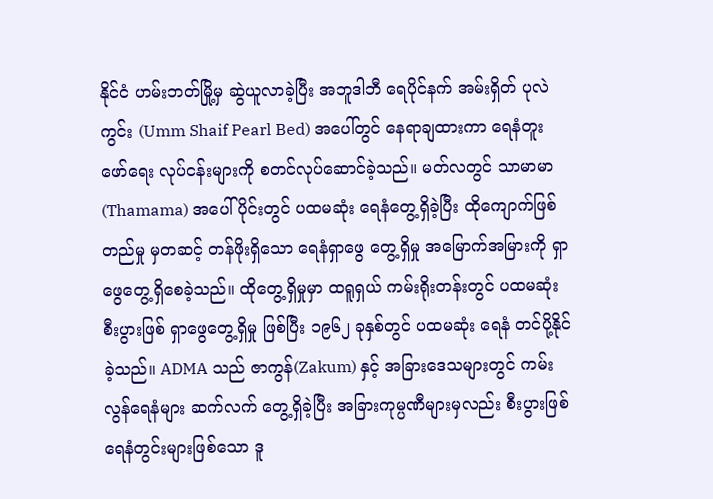နိုင်ငံ ဟမ်းဘတ်မြို့မှ ဆွဲယူလာခဲ့ပြီး အဘူဒါဘီ ရေပိုင်နက် အမ်းရှိတ် ပုလဲကွင်း (Umm Shaif Pearl Bed) အပေါ်တွင် နေရာချထားကာ ရေနံတူးဖော်ရေး လုပ်ငန်းများကို စတင်လုပ်ဆောင်ခဲ့သည်။ မတ်လတွင် သာမာမာ (Thamama) အပေါ်ပိုင်းတွင် ပထမဆုံး ရေနံတွေ့ရှိခဲ့ပြီး ထိုကျောက်ဖြစ်တည်မှု မှတဆင့် တန်ဖိုးရှိသော ရေနံရှာဖွေ တွေ့ရှိမှု အမြောက်အမြားကို ရှာဖွေတွေ့ရှိစေခဲ့သည်။ ထိုတွေ့ရှိမှုမှာ ထရူရှယ် ကမ်းရိုးတန်းတွင် ပထမဆုံး စီးပွားဖြစ် ရှာဖွေတွေ့ရှိမှု ဖြစ်ပြီး ၁၉၆၂ ခုနှစ်တွင် ပထမဆုံး ရေနံ တင်ပို့နိုင်ခဲ့သည်။ ADMA သည် ဇာကွန်(Zakum) နှင့် အခြားဒေသများတွင် ကမ်းလွန်ရေနံများ ဆက်လက် တွေ့ရှိခဲ့ပြီး အခြားကုမ္ပဏီများမှလည်း စီးပွားဖြစ် ရေနံတွင်းများဖြစ်သော ဒူ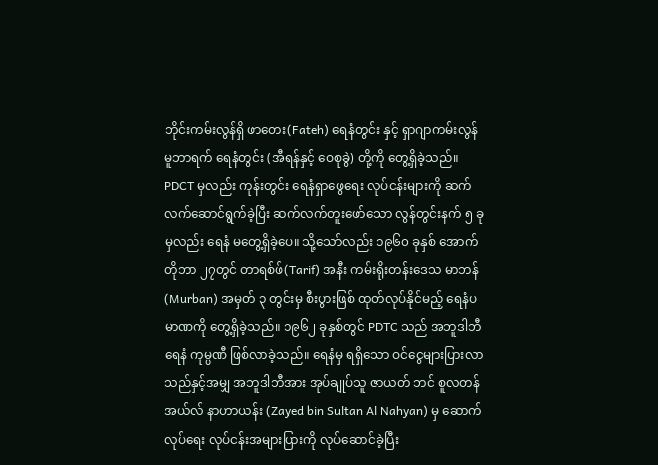ဘိုင်းကမ်းလွန်ရှိ ဖာတေး(Fateh) ရေနံတွင်း နှင့် ရှာဂျာကမ်းလွန် မူဘာရက် ရေနံတွင်း (အီရန်နှင့် ဝေစုခွဲ) တို့ကို တွေ့ရှိခဲ့သည်။
PDCT မှလည်း ကုန်းတွင်း ရေနံရှာဖွေရေး လုပ်ငန်းများကို ဆက်လက်ဆောင်ရွက်ခဲ့ပြီး ဆက်လက်တူးဖော်သော လွန်တွင်းနက် ၅ ခုမှလည်း ရေနံ မတွေ့ရှိခဲ့ပေ။ သို့သော်လည်း ၁၉၆၀ ခုနှစ် အောက်တိုဘာ ၂၇တွင် တာရစ်ဖ်(Tarif) အနီး ကမ်းရိုးတန်းဒေသ မာဘန် (Murban) အမှတ် ၃ တွင်းမှ စီးပွားဖြစ် ထုတ်လုပ်နိုင်မည့် ရေနံပမာဏကို တွေ့ရှိခဲ့သည်။ ၁၉၆၂ ခုနှစ်တွင် PDTC သည် အဘူဒါဘီ ရေနံ ကုမ္ပဏီ ဖြစ်လာခဲ့သည်။ ရေနံမှ ရရှိသော ဝင်ငွေများပြားလာသည်နှင့်အမျှ အဘူဒါဘီအား အုပ်ချုပ်သူ ဇာယတ် ဘင် စူလတန် အယ်လ် နာဟာယန်း (Zayed bin Sultan Al Nahyan) မှ ဆောက်လုပ်ရေး လုပ်ငန်းအများပြားကို လုပ်ဆောင်ခဲ့ပြီး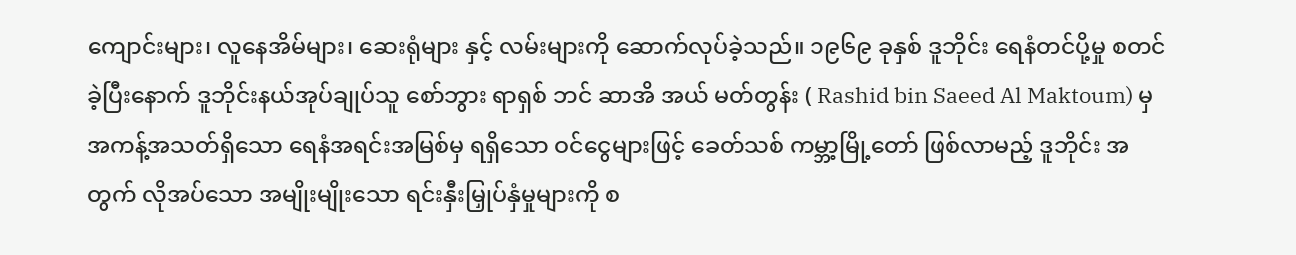ကျောင်းများ၊ လူနေအိမ်များ၊ ဆေးရုံများ နှင့် လမ်းများကို ဆောက်လုပ်ခဲ့သည်။ ၁၉၆၉ ခုနှစ် ဒူဘိုင်း ရေနံတင်ပို့မှု စတင်ခဲ့ပြီးနောက် ဒူဘိုင်းနယ်အုပ်ချုပ်သူ စော်ဘွား ရာရှစ် ဘင် ဆာအိ အယ် မတ်တွန်း ( Rashid bin Saeed Al Maktoum) မှ အကန့်အသတ်ရှိသော ရေနံအရင်းအမြစ်မှ ရရှိသော ဝင်ငွေများဖြင့် ခေတ်သစ် ကမ္ဘာ့မြို့တော် ဖြစ်လာမည့် ဒူဘိုင်း အတွက် လိုအပ်သော အမျိုးမျိုးသော ရင်းနှီးမြှုပ်နှံမှုများကို စ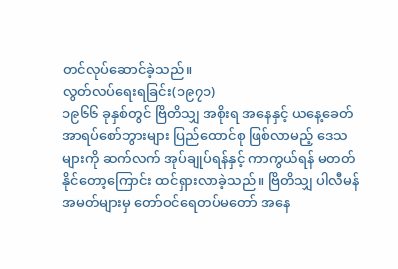တင်လုပ်ဆောင်ခဲ့သည်။
လွတ်လပ်ရေးရခြင်း(၁၉၇၁)
၁၉၆၆ ခုနှစ်တွင် ဗြိတိသျှ အစိုးရ အနေနှင့် ယနေ့ခေတ် အာရပ်စော်ဘွားများ ပြည်ထောင်စု ဖြစ်လာမည့် ဒေသများကို ဆက်လက် အုပ်ချုပ်ရန်နှင့် ကာကွယ်ရန် မတတ်နိုင်တော့ကြောင်း ထင်ရှားလာခဲ့သည်။ ဗြိတိသျှ ပါလီမန် အမတ်များမှ တော်ဝင်ရေတပ်မတော် အနေ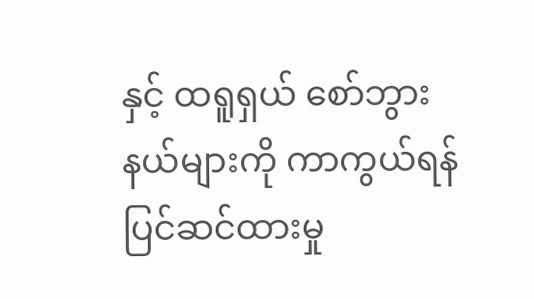နှင့် ထရူရှယ် စော်ဘွားနယ်များကို ကာကွယ်ရန် ပြင်ဆင်ထားမှု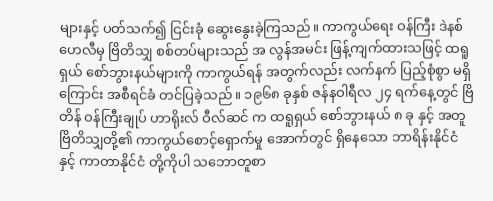များနှင့် ပတ်သက်၍ ငြင်းခုံ ဆွေးနွေးခဲ့ကြသည်။ ကာကွယ်ရေး ဝန်ကြီး ဒဲနစ် ဟေလီမှ ဗြိတိသျှ စစ်တပ်များသည် အ လွန်အမင်း ဖြန့်ကျက်ထားသဖြင့် ထရူရှယ် စော်ဘွားနယ်များကို ကာကွယ်ရန် အတွက်လည်း လက်နက် ပြည့်စုံစွာ မရှိကြောင်း အစီရင်ခံ တင်ပြခဲ့သည်။ ၁၉၆၈ ခုနှစ် ဇန်နဝါရီလ ၂၄ ရက်နေ့တွင် ဗြိတိန် ဝန်ကြီးချုပ် ဟာရိုးလ် ဝီလ်ဆင် က ထရူရှယ် စော်ဘွားနယ် ၈ ခု နှင့် အတူ ဗြိတိသျှတို့၏ ကာကွယ်စောင့်ရှောက်မှု အောက်တွင် ရှိနေသော ဘာရိန်းနိုင်ငံ နှင့် ကာတာနိုင်ငံ တို့ကိုပါ သဘောတူစာ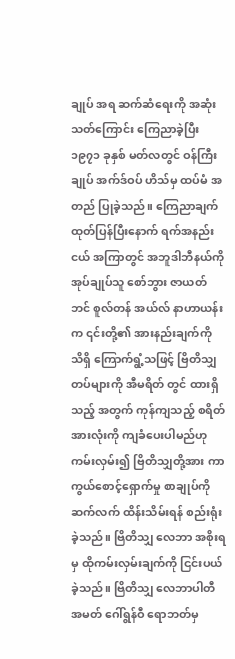ချုပ် အရ ဆက်ဆံရေးကို အဆုံးသတ်ကြောင်း ကြေညာခဲ့ပြီး ၁၉၇၁ ခုနှစ် မတ်လတွင် ဝန်ကြီးချုပ် အက်ဒ်ဝပ် ဟိသ်မှ ထပ်မံ အတည် ပြုခဲ့သည်။ ကြေညာချက်ထုတ်ပြန်ပြီးနောက် ရက်အနည်းငယ် အကြာတွင် အဘူဒါဘီနယ်ကို အုပ်ချုပ်သူ စော်ဘွား ဇာယတ်ဘင် စူလ်တန် အယ်လ် နာဟာယန်းက ၎င်းတို့၏ အားနည်းချက်ကို သိရှိ ကြောက်ရွံ့သဖြင့် ဗြိတိသျှ တပ်များကို အီမရိတ် တွင် ထားရှိသည့် အတွက် ကုန်ကျသည့် စရိတ်အားလုံးကို ကျခံပေးပါမည်ဟု ကမ်းလှမ်း၍ ဗြိတိသျှတို့အား ကာကွယ်စောင့်ရှောက်မှု စာချုပ်ကို ဆက်လက် ထိန်းသိမ်းရန် စည်းရုံးခဲ့သည်။ ဗြိတိသျှ လေဘာ အစိုးရမှ ထိုကမ်းလှမ်းချက်ကို ငြင်းပယ်ခဲ့သည်။ ဗြိတိသျှ လေဘာပါတီ အမတ် ဂေါ်ရွန်ဝီ ရောဘတ်မှ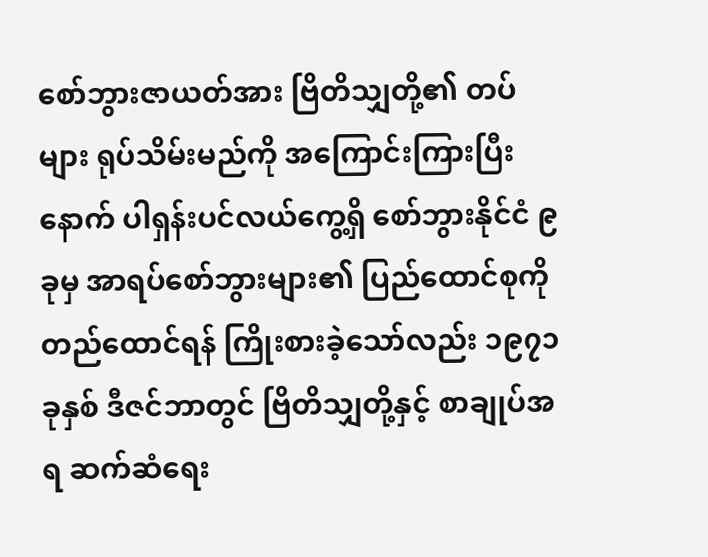စော်ဘွားဇာယတ်အား ဗြိတိသျှတို့၏ တပ်များ ရုပ်သိမ်းမည်ကို အကြောင်းကြားပြီးနောက် ပါရှန်းပင်လယ်ကွေ့ရှိ စော်ဘွားနိုင်ငံ ၉ ခုမှ အာရပ်စော်ဘွားများ၏ ပြည်ထောင်စုကို တည်ထောင်ရန် ကြိုးစားခဲ့သော်လည်း ၁၉၇၁ ခုနှစ် ဒီဇင်ဘာတွင် ဗြိတိသျှတို့နှင့် စာချုပ်အရ ဆက်ဆံရေး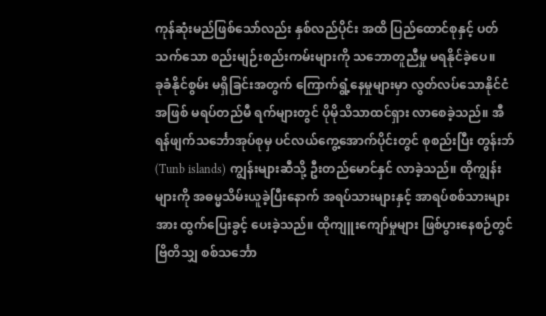ကုန်ဆုံးမည်ဖြစ်သော်လည်း နှစ်လည်ပိုင်း အထိ ပြည်ထောင်စုနှင့် ပတ်သက်သော စည်းမျဉ်းစည်းကမ်းများကို သဘောတူညီမှု မရနိုင်ခဲ့ပေ။
ခုခံနိုင်စွမ်း မရှိခြင်းအတွက် ကြောက်ရွံ့နေမှုများမှာ လွတ်လပ်သောနိုင်ငံအဖြစ် မရပ်တည်မီ ရက်များတွင် ပိုမိုသိသာထင်ရှား လာစေခဲ့သည်။ အီရန်ဖျက်သင်္ဘောအုပ်စုမှ ပင်လယ်ကွေ့အောက်ပိုင်းတွင် စုစည်းပြီး တွန်းဘ် (Tunb islands) ကျွန်းများဆီသို့ ဦးတည်မောင်နှင် လာခဲ့သည်။ ထိုကျွန်းများကို အဓမ္မသိမ်းယူခဲ့ပြီးနောက် အရပ်သားများနှင့် အာရပ်စစ်သားများအား ထွက်ပြေးခွင့် ပေးခဲ့သည်။ ထိုကျူးကျော်မှုများ ဖြစ်ပွားနေစဉ်တွင် ဗြိတိသျှ စစ်သင်္ဘော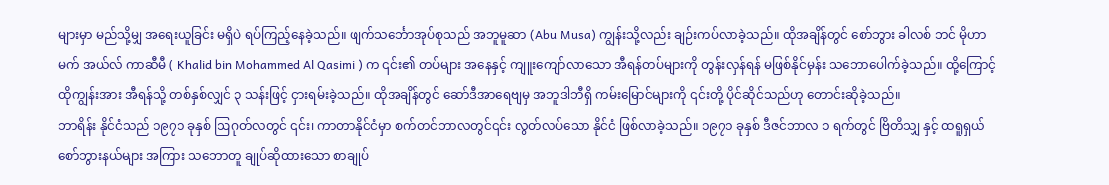များမှာ မည်သို့မျှ အရေးယူခြင်း မရှိပဲ ရပ်ကြည့်နေခဲ့သည်။ ဖျက်သင်္ဘောအုပ်စုသည် အဘူမူဆာ (Abu Musa) ကျွန်းသို့လည်း ချဉ်းကပ်လာခဲ့သည်။ ထိုအချိန်တွင် စော်ဘွား ခါလစ် ဘင် မိုဟာမက် အယ်လ် ကာဆီမီ ( Khalid bin Mohammed Al Qasimi ) က ၎င်း၏ တပ်များ အနေနှင့် ကျူးကျော်လာသော အီရန်တပ်များကို တွန်းလှန်ရန် မဖြစ်နိုင်မှန်း သဘောပေါက်ခဲ့သည်။ ထို့ကြောင့် ထိုကျွန်းအား အီရန်သို့ တစ်နှစ်လျှင် ၃ သန်းဖြင့် ငှားရမ်းခဲ့သည်။ ထိုအချိန်တွင် ဆော်ဒီအာရေဗျမှ အဘူဒါဘီရှိ ကမ်းမြောင်များကို ၎င်းတို့ ပိုင်ဆိုင်သည်ဟု တောင်းဆိုခဲ့သည်။
ဘာရိန်း နိုင်ငံသည် ၁၉၇၁ ခုနှစ် ဩဂုတ်လတွင် ၎င်း၊ ကာတာနိုင်ငံမှာ စက်တင်ဘာလတွင်၎င်း လွတ်လပ်သော နိုင်ငံ ဖြစ်လာခဲ့သည်။ ၁၉၇၁ ခုနှစ် ဒီဇင်ဘာလ ၁ ရက်တွင် ဗြိတိသျှ နှင့် ထရူရှယ် စော်ဘွားနယ်များ အကြား သဘောတူ ချုပ်ဆိုထားသော စာချုပ်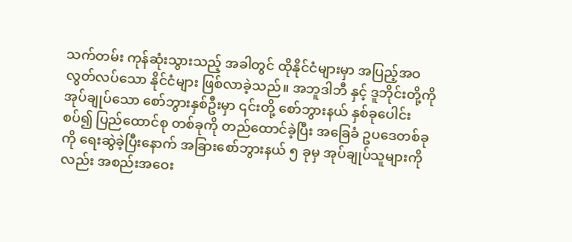သက်တမ်း ကုန်ဆုံးသွားသည့် အခါတွင် ထိုနိုင်ငံများမှာ အပြည့်အဝ လွတ်လပ်သော နိုင်ငံများ ဖြစ်လာခဲ့သည်။ အဘူဒါဘီ နှင့် ဒူဘိုင်းတို့ကို အုပ်ချုပ်သော စော်ဘွားနှစ်ဦးမှာ ၎င်းတို့ စော်ဘွားနယ် နှစ်ခုပေါင်းစပ်၍ ပြည်ထောင်စု တစ်ခုကို တည်ထောင်ခဲ့ပြီး အခြေခံ ဥပဒေတစ်ခုကို ရေးဆွဲခဲ့ပြီးနောက် အခြားစော်ဘွားနယ် ၅ ခုမှ အုပ်ချုပ်သူများကိုလည်း အစည်းအဝေး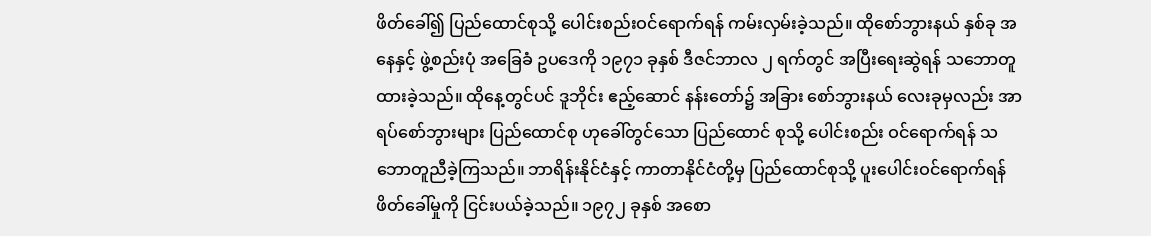ဖိတ်ခေါ်၍ ပြည်ထောင်စုသို့ ပေါင်းစည်းဝင်ရောက်ရန် ကမ်းလှမ်းခဲ့သည်။ ထိုစော်ဘွားနယ် နှစ်ခု အနေနှင့် ဖွဲ့စည်းပုံ အခြေခံ ဥပဒေကို ၁၉၇၁ ခုနှစ် ဒီဇင်ဘာလ ၂ ရက်တွင် အပြီးရေးဆွဲရန် သဘောတူထားခဲ့သည်။ ထိုနေ့တွင်ပင် ဒူဘိုင်း ဧည့်ဆောင် နန်းတော်၌ အခြား စော်ဘွားနယ် လေးခုမှလည်း အာရပ်စော်ဘွားများ ပြည်ထောင်စု ဟုခေါ်တွင်သော ပြည်ထောင် စုသို့ ပေါင်းစည်း ဝင်ရောက်ရန် သဘောတူညီခဲ့ကြသည်။ ဘာရိန်းနိုင်ငံနှင့် ကာတာနိုင်ငံတို့မှ ပြည်ထောင်စုသို့ ပူးပေါင်းဝင်ရောက်ရန် ဖိတ်ခေါ်မှုကို ငြင်းပယ်ခဲ့သည်။ ၁၉၇၂ ခုနှစ် အစော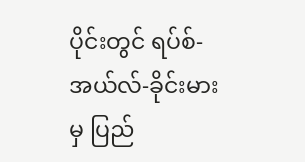ပိုင်းတွင် ရပ်စ်-အယ်လ်-ခိုင်းမား မှ ပြည်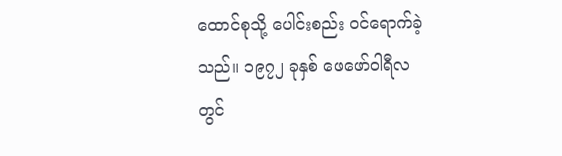ထောင်စုသို့ ပေါင်းစည်း ဝင်ရောက်ခဲ့သည်။ ၁၉၇၂ ခုနှစ် ဖေဖော်ဝါရီလတွင်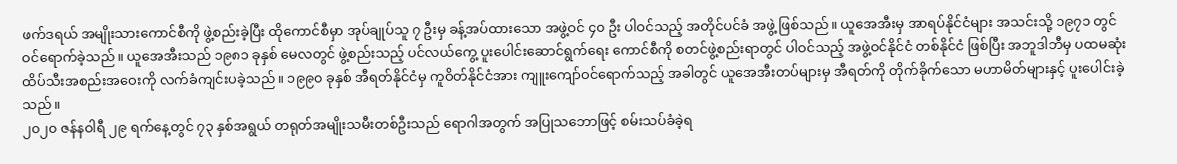ဖက်ဒရယ် အမျိုးသားကောင်စီကို ဖွဲ့စည်းခဲ့ပြီး ထိုကောင်စီမှာ အုပ်ချုပ်သူ ၇ ဦးမှ ခန့်အပ်ထားသော အဖွဲ့ဝင် ၄၀ ဦး ပါဝင်သည့် အတိုင်ပင်ခံ အဖွဲ့ ဖြစ်သည်။ ယူအေအီးမှ အာရပ်နိုင်ငံများ အသင်းသို့ ၁၉၇၁ တွင် ဝင်ရောက်ခဲ့သည်။ ယူအေအီးသည် ၁၉၈၁ ခုနှစ် မေလတွင် ဖွဲ့စည်းသည့် ပင်လယ်ကွေ့ ပူးပေါင်းဆောင်ရွက်ရေး ကောင်စီကို စတင်ဖွဲ့စည်းရာတွင် ပါဝင်သည့် အဖွဲ့ဝင်နိုင်ငံ တစ်နိုင်ငံ ဖြစ်ပြီး အဘူဒါဘီမှ ပထမဆုံး ထိပ်သီးအစည်းအဝေးကို လက်ခံကျင်းပခဲ့သည်။ ၁၉၉၀ ခုနှစ် အီရတ်နိုင်ငံမှ ကူဝိတ်နိုင်ငံအား ကျူးကျော်ဝင်ရောက်သည့် အခါတွင် ယူအေအီးတပ်များမှ အီရတ်ကို တိုက်ခိုက်သော မဟာမိတ်များနှင့် ပူးပေါင်းခဲ့သည်။
၂၀၂၀ ဇန်နဝါရီ ၂၉ ရက်နေ့တွင် ၇၃ နှစ်အရွယ် တရုတ်အမျိုးသမီးတစ်ဦးသည် ရောဂါအတွက် အပြုသဘောဖြင့် စမ်းသပ်ခံခဲ့ရ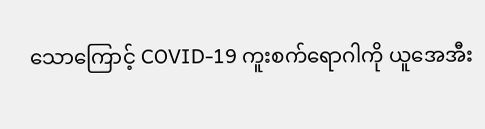သောကြောင့် COVID-19 ကူးစက်ရောဂါကို ယူအေအီး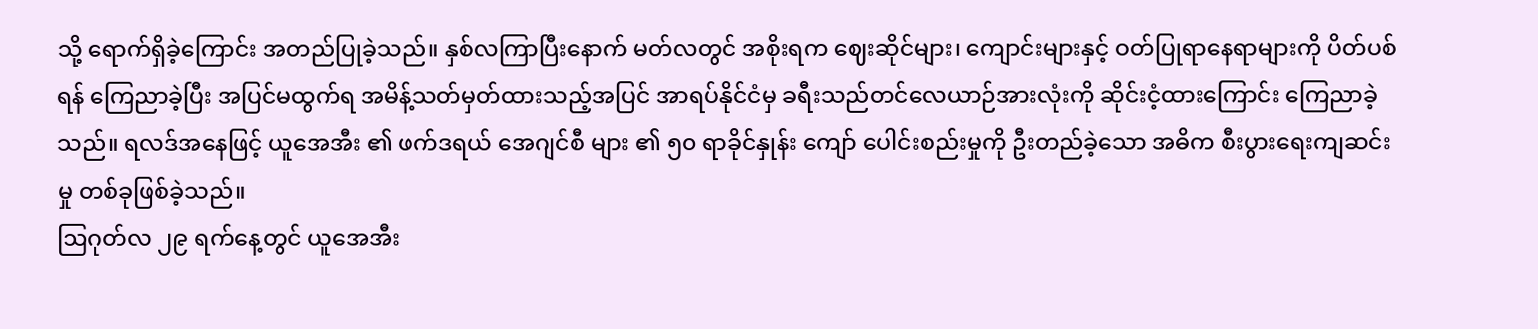သို့ ရောက်ရှိခဲ့ကြောင်း အတည်ပြုခဲ့သည်။ နှစ်လကြာပြီးနောက် မတ်လတွင် အစိုးရက ဈေးဆိုင်များ၊ ကျောင်းများနှင့် ဝတ်ပြုရာနေရာများကို ပိတ်ပစ်ရန် ကြေညာခဲ့ပြီး အပြင်မထွက်ရ အမိန့်သတ်မှတ်ထားသည့်အပြင် အာရပ်နိုင်ငံမှ ခရီးသည်တင်လေယာဉ်အားလုံးကို ဆိုင်းငံ့ထားကြောင်း ကြေညာခဲ့သည်။ ရလဒ်အနေဖြင့် ယူအေအီး ၏ ဖက်ဒရယ် အေဂျင်စီ များ ၏ ၅၀ ရာခိုင်နှုန်း ကျော် ပေါင်းစည်းမှုကို ဦးတည်ခဲ့သော အဓိက စီးပွားရေးကျဆင်းမှု တစ်ခုဖြစ်ခဲ့သည်။
ဩဂုတ်လ ၂၉ ရက်နေ့တွင် ယူအေအီး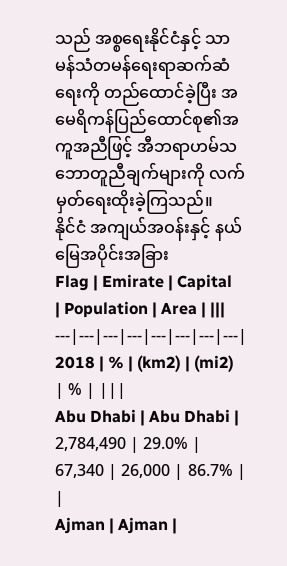သည် အစ္စရေးနိုင်ငံနှင့် သာမန်သံတမန်ရေးရာဆက်ဆံရေးကို တည်ထောင်ခဲ့ပြီး အမေရိကန်ပြည်ထောင်စု၏အကူအညီဖြင့် အီဘရာဟမ်သဘောတူညီချက်များကို လက်မှတ်ရေးထိုးခဲ့ကြသည်။
နိုင်ငံ အကျယ်အဝန်းနှင့် နယ်မြေအပိုင်းအခြား
Flag | Emirate | Capital | Population | Area | |||
---|---|---|---|---|---|---|---|
2018 | % | (km2) | (mi2) | % | |||
Abu Dhabi | Abu Dhabi | 2,784,490 | 29.0% | 67,340 | 26,000 | 86.7% | |
Ajman | Ajman |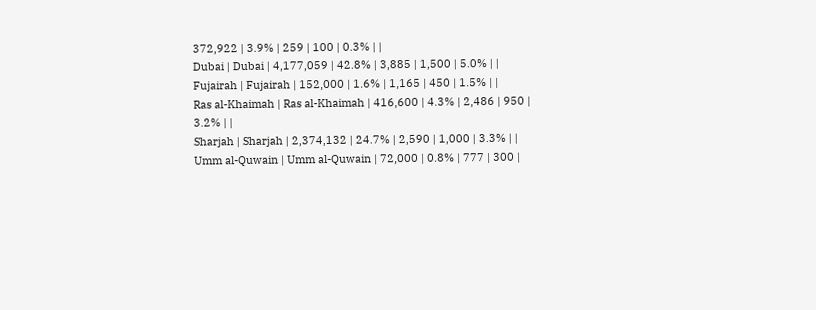372,922 | 3.9% | 259 | 100 | 0.3% | |
Dubai | Dubai | 4,177,059 | 42.8% | 3,885 | 1,500 | 5.0% | |
Fujairah | Fujairah | 152,000 | 1.6% | 1,165 | 450 | 1.5% | |
Ras al-Khaimah | Ras al-Khaimah | 416,600 | 4.3% | 2,486 | 950 | 3.2% | |
Sharjah | Sharjah | 2,374,132 | 24.7% | 2,590 | 1,000 | 3.3% | |
Umm al-Quwain | Umm al-Quwain | 72,000 | 0.8% | 777 | 300 |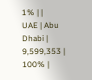1% | |
UAE | Abu Dhabi | 9,599,353 | 100% |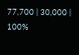77,700 | 30,000 | 100%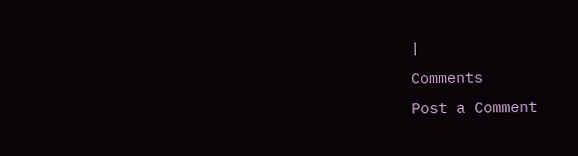|
Comments
Post a Comment